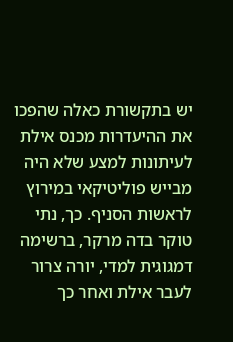יש בתקשורת כאלה שהפכו את ההיעדרות מכנס אילת לעיתונות למצע שלא היה מבייש פוליטיקאי במירוץ לראשות הסניף. כך, נתי טוקר בדה מרקר, ברשימה דמגוגית למדי, יורה צרור לעבר אילת ואחר כך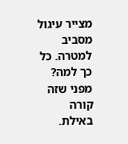מצייר עיגול מסביב למטרה. כל כך למה? מפני שזה קורה באילת.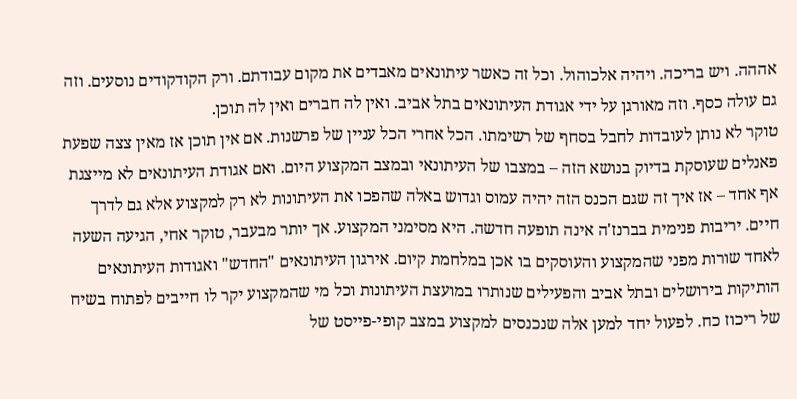אההה. ויש בריכה. ויהיה אלכוהול. וכל זה כאשר עיתונאים מאבדים את מקום עבודתם. ורק הקודקודים נוסעים. וזה גם עולה כסף. וזה מאורגן על ידי אגודת העיתונאים בתל אביב. ואין לה חברים ואין לה תוכן.
טוקר לא נותן לעובדות לחבל בסחף של רשימתו. הכל אחרי הכל עניין של פרשנות. אם אין תוכן אז מאין צצה שפעת פאנלים שעוסקת בדיוק בנושא הזה – במצבו של העיתונאי ובמצב המקצוע היום. ואם אגודת העיתונאים לא מייצגת אף אחד – אז איך זה שגם הכנס הזה יהיה עמוס וגדוש באלה שהפכו את העיתונות לא רק למקצוע אלא גם לדרך חיים. יריבות פנימית בברנז'ה אינה תופעה חדשה. היא מסימני המקצוע. אך יותר מבעבר, טוקר אחי, הגיעה השעה לאחד שורות מפני שהמקצוע והעוסקים בו אכן במלחמת קיום. אירגון העיתונאים "החדש" ואגודות העיתונאים הותיקות בירושלים ובתל אביב והפעילים שנותרו במועצת העיתונות וכל מי שהמקצוע יקר לו חייבים לפתוח בשיח של ריכוז כח. לפעול יחד למען אלה שנכנסים למקצוע במצב קופי-פייסט של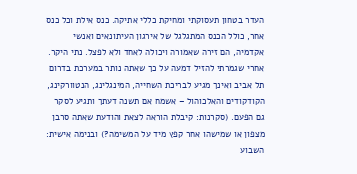העדר בטחון תעסוקתי ומחיקת כללי אתיקה. כנס אילת וכל כנס אחר, כולל הכנס המתגלגל של אירגון העיתונאים ואנשי אקדמיה, הם זירה שאמורה ויכולה לאחד ולא לפצל. נתי היקר. אחרי שגמרתי להזיל דמעה על כך שאתה נותר במערכת בדרום תל אביב ואינך מגיע לבריכת השחייה, המינגלינג, הנטוורקינג, הקודקודים והאלכוהול – אשמח אם תשנה דעתך ותגיע לסקר גם הפעם. (סקרנות: קיבלת הוראה לצאת והודעת שאתה סרבן מצפון או שמישהו אחר קפץ מיד על המשימה?) ובנימה אישית: השבוע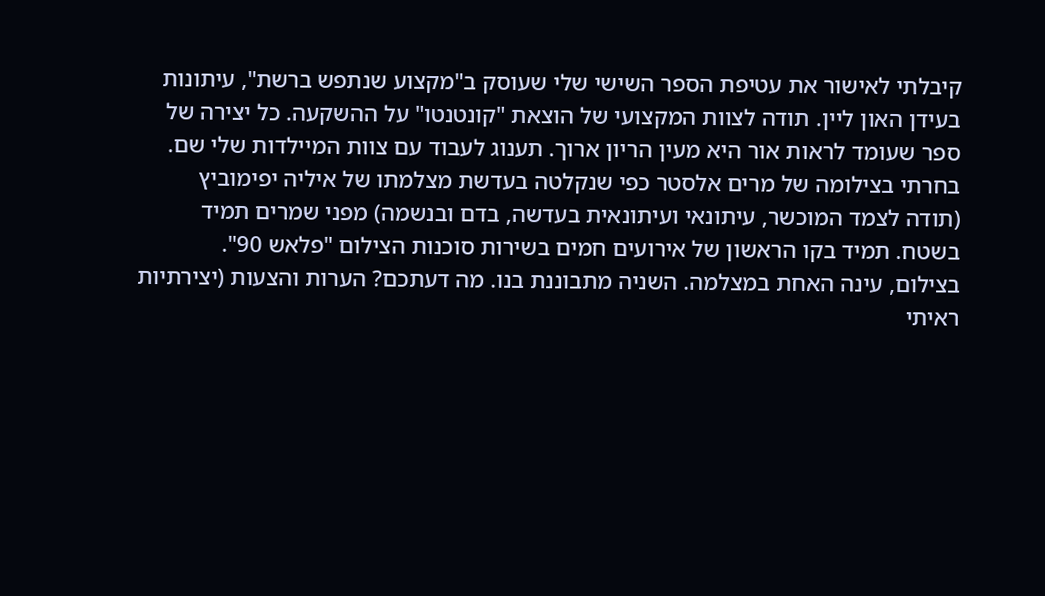קיבלתי לאישור את עטיפת הספר השישי שלי שעוסק ב"מקצוע שנתפש ברשת", עיתונות בעידן האון ליין. תודה לצוות המקצועי של הוצאת "קונטנטו" על ההשקעה. כל יצירה של ספר שעומד לראות אור היא מעין הריון ארוך. תענוג לעבוד עם צוות המיילדות שלי שם. בחרתי בצילומה של מרים אלסטר כפי שנקלטה בעדשת מצלמתו של איליה יפימוביץ (תודה לצמד המוכשר, עיתונאי ועיתונאית בעדשה, בדם ובנשמה) מפני שמרים תמיד בשטח. תמיד בקו הראשון של אירועים חמים בשירות סוכנות הצילום "פלאש 90".
בצילום, עינה האחת במצלמה. השניה מתבוננת בנו. מה דעתכם? הערות והצעות (יצירתיות ראיתי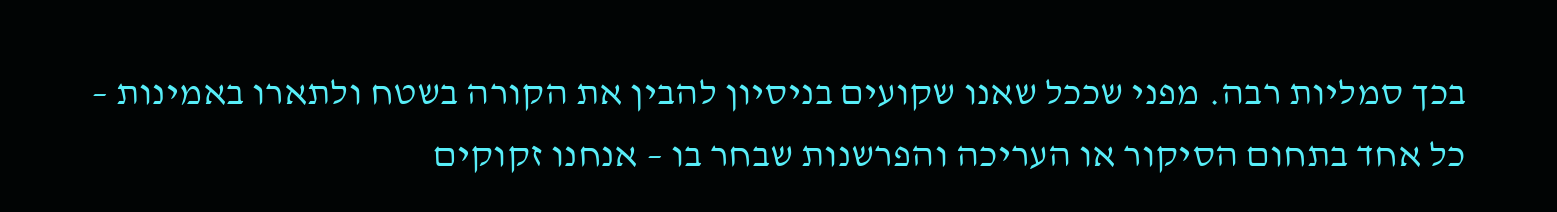בכך סמליות רבה. מפני שככל שאנו שקועים בניסיון להבין את הקורה בשטח ולתארו באמינות – כל אחד בתחום הסיקור או העריכה והפרשנות שבחר בו – אנחנו זקוקים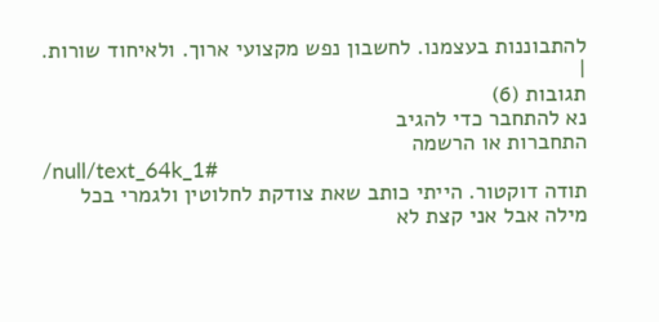להתבוננות בעצמנו. לחשבון נפש מקצועי ארוך. ולאיחוד שורות. |
תגובות (6)
נא להתחבר כדי להגיב
התחברות או הרשמה
/null/text_64k_1#
תודה דוקטור. הייתי כותב שאת צודקת לחלוטין ולגמרי בכל מילה אבל אני קצת לא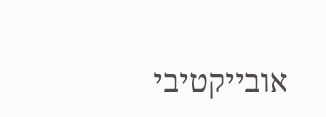אובייקטיבי